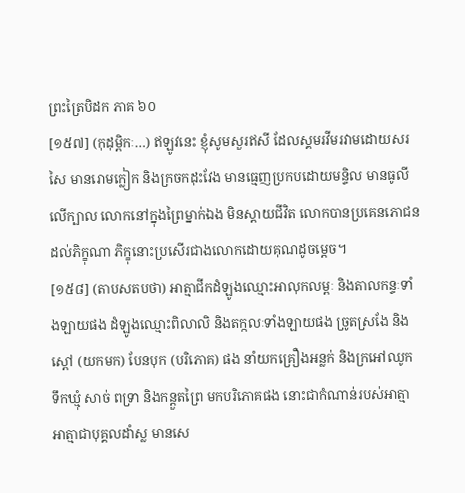ព្រះត្រៃបិដក ភាគ ៦០
[១៥៧] (កុដុម្ពិកៈ…) ឥឡូវនេះ ខ្ញុំសូមសួរឥសី ដែលស្គមរវីមរវាមដោយសរសៃ មានរោមក្លៀក និងក្រចកដុះវែង មានធ្មេញប្រកបដោយមន្ទិល មានធូលីលើក្បាល លោកនៅក្នុងព្រៃម្នាក់ឯង មិនស្តាយជីវិត លោកបានប្រគេនភោជនដល់ភិក្ខុណា ភិក្ខុនោះប្រសើរជាងលោកដោយគុណដូចម្តេច។
[១៥៨] (តាបសតបថា) អាត្មាជីកដំឡូងឈ្មោះអាលុកលម្ពៈ និងតាលកន្ទៈទាំងឡាយផង ដំឡូងឈ្មោះពិលាលិ និងតក្កលៈទាំងឡាយផង ច្រូតស្រងែ និងស្ពៅ (យកមក) បែនបុក (បរិភោគ) ផង នាំយកគ្រឿងអន្លក់ និងក្រអៅឈូក ទឹកឃ្មុំ សាច់ ពទ្រា និងកន្តួតព្រៃ មកបរិភោគផង នោះជាកំណាន់របស់អាត្មា អាត្មាជាបុគ្គលដាំស្ល មានសេ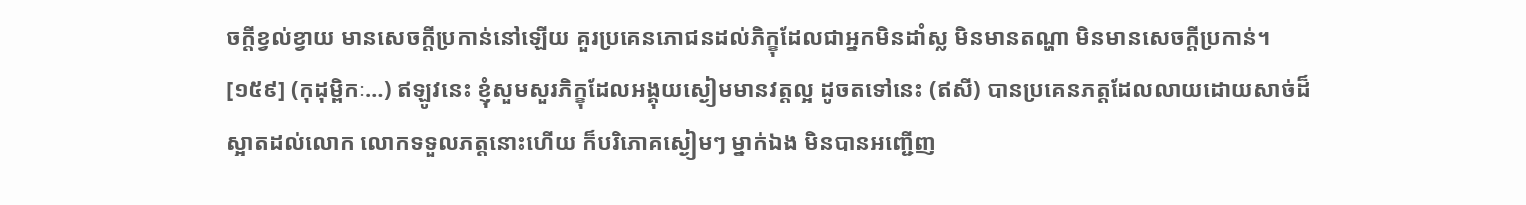ចក្តីខ្វល់ខ្វាយ មានសេចក្តីប្រកាន់នៅឡើយ គួរប្រគេនភោជនដល់ភិក្ខុដែលជាអ្នកមិនដាំស្ល មិនមានតណ្ហា មិនមានសេចក្តីប្រកាន់។
[១៥៩] (កុដុម្ពិកៈ…) ឥឡូវនេះ ខ្ញុំសួមសួរភិក្ខុដែលអង្គុយស្ងៀមមានវត្តល្អ ដូចតទៅនេះ (ឥសី) បានប្រគេនភត្តដែលលាយដោយសាច់ដ៏ស្អាតដល់លោក លោកទទួលភត្តនោះហើយ ក៏បរិភោគស្ងៀមៗ ម្នាក់ឯង មិនបានអញ្ជើញ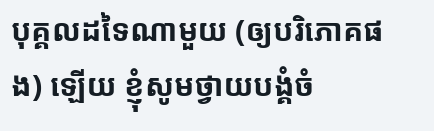បុគ្គលដទៃណាមួយ (ឲ្យបរិភោគផង) ឡើយ ខ្ញុំសូមថ្វាយបង្គំចំ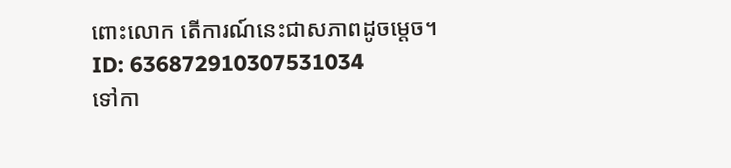ពោះលោក តើការណ៍នេះជាសភាពដូចម្តេច។
ID: 636872910307531034
ទៅកា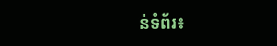ន់ទំព័រ៖